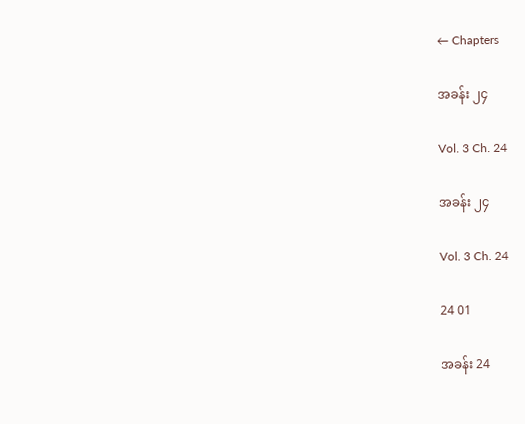← Chapters

အခန်း ၂၄

Vol. 3 Ch. 24

အခန်း ၂၄

Vol. 3 Ch. 24

24 01

အခန်း 24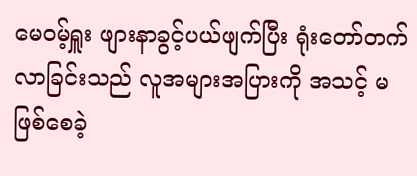မေဝမ့်ရှူး ဖျားနာခွင့်ပယ်ဖျက်ပြီး ရုံးတော်တက်လာခြင်းသည် လူအများအပြားကို အသင့် မဖြစ်စေခဲ့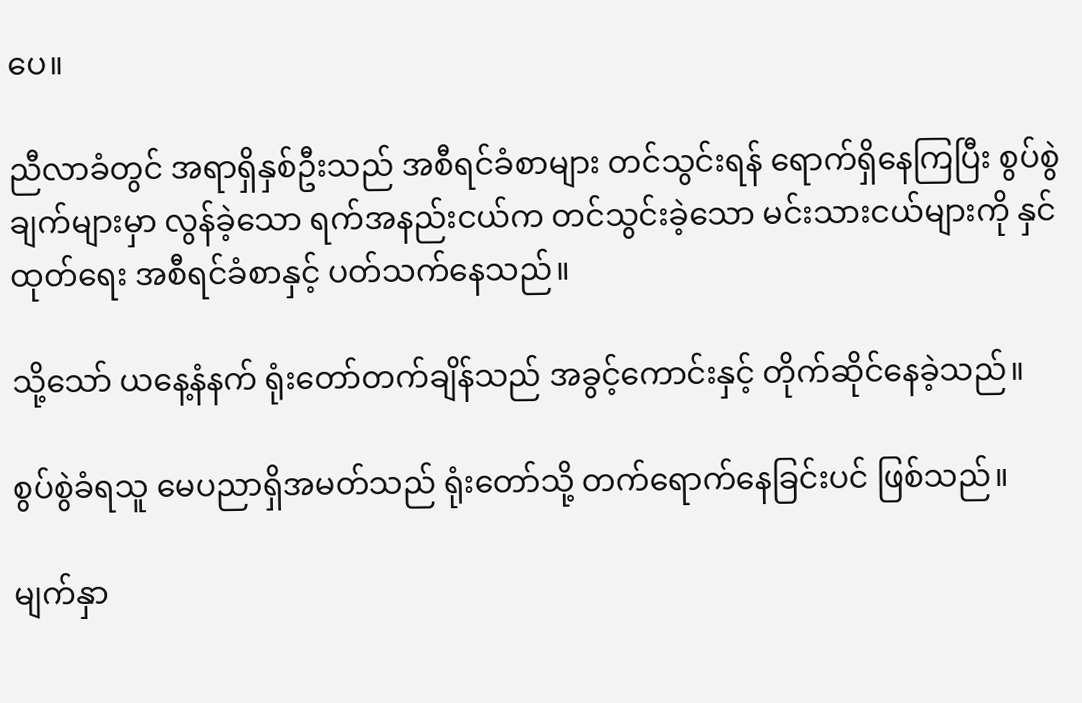ပေ။

ညီလာခံတွင် အရာရှိနှစ်ဦးသည် အစီရင်ခံစာများ တင်သွင်းရန် ရောက်ရှိနေကြပြီး စွပ်စွဲချက်များမှာ လွန်ခဲ့သော ရက်အနည်းငယ်က တင်သွင်းခဲ့သော မင်းသားငယ်များကို နှင်ထုတ်ရေး အစီရင်ခံစာနှင့် ပတ်သက်နေသည်။

သို့သော် ယနေ့နံနက် ရုံးတော်တက်ချိန်သည် အခွင့်ကောင်းနှင့် တိုက်ဆိုင်နေခဲ့သည်။

စွပ်စွဲခံရသူ မေပညာရှိအမတ်သည် ရုံးတော်သို့ တက်ရောက်နေခြင်းပင် ဖြစ်သည်။

မျက်နှာ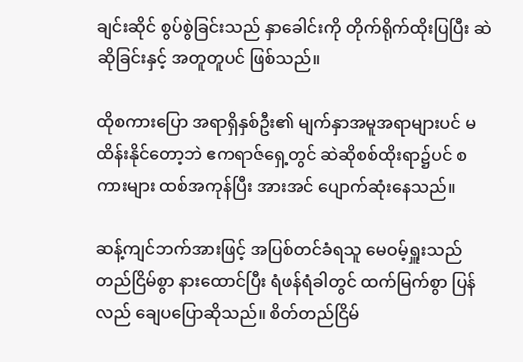ချင်းဆိုင် စွပ်စွဲခြင်းသည် နှာခေါင်းကို တိုက်ရိုက်ထိုးပြပြီး ဆဲဆိုခြင်းနှင့် အတူတူပင် ဖြစ်သည်။

ထိုစကားပြော အရာရှိနှစ်ဦး၏ မျက်နှာအမူအရာများပင် မထိန်းနိုင်တော့ဘဲ ဧကရာဇ်ရှေ့တွင် ဆဲဆိုစစ်ထိုးရာ၌ပင် စကားများ ထစ်အကုန်ပြီး အားအင် ပျောက်ဆုံးနေသည်။

ဆန့်ကျင်ဘက်အားဖြင့် အပြစ်တင်ခံရသူ မေဝမ့်ရှူးသည် တည်ငြိမ်စွာ နားထောင်ပြီး ရံဖန်ရံခါတွင် ထက်မြက်စွာ ပြန်လည် ချေပပြောဆိုသည်။ စိတ်တည်ငြိမ်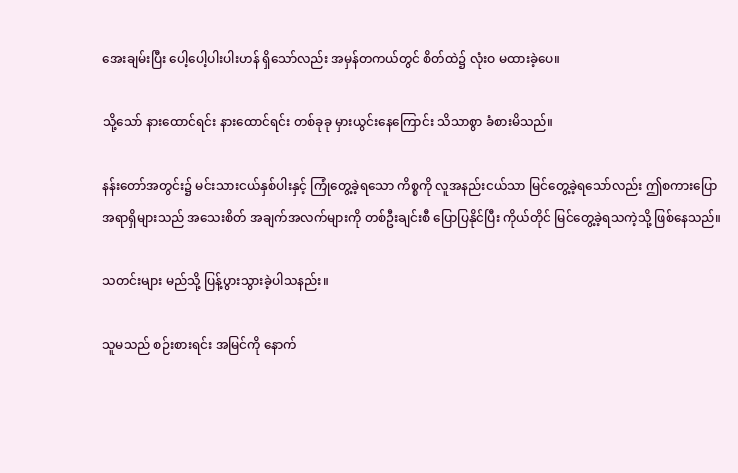အေးချမ်းပြီး ပေါ့ပေါ့ပါးပါးဟန် ရှိသော်လည်း အမှန်တကယ်တွင် စိတ်ထဲ၌ လုံးဝ မထားခဲ့ပေ။

သို့သော် နားထောင်ရင်း နားထောင်ရင်း တစ်ခုခု မှားယွင်းနေကြောင်း သိသာစွာ ခံစားမိသည်။

နန်းတော်အတွင်း၌ မင်းသားငယ်နှစ်ပါးနှင့် ကြုံတွေ့ခဲ့ရသော ကိစ္စကို လူအနည်းငယ်သာ မြင်တွေ့ခဲ့ရသော်လည်း ဤစကားပြော အရာရှိများသည် အသေးစိတ် အချက်အလက်များကို တစ်ဦးချင်းစီ ပြောပြနိုင်ပြီး ကိုယ်တိုင် မြင်တွေ့ခဲ့ရသကဲ့သို့ ဖြစ်နေသည်။

သတင်းများ မည်သို့ ပြန့်ပွားသွားခဲ့ပါသနည်း။

သူမသည် စဉ်းစားရင်း အမြင်ကို နောက်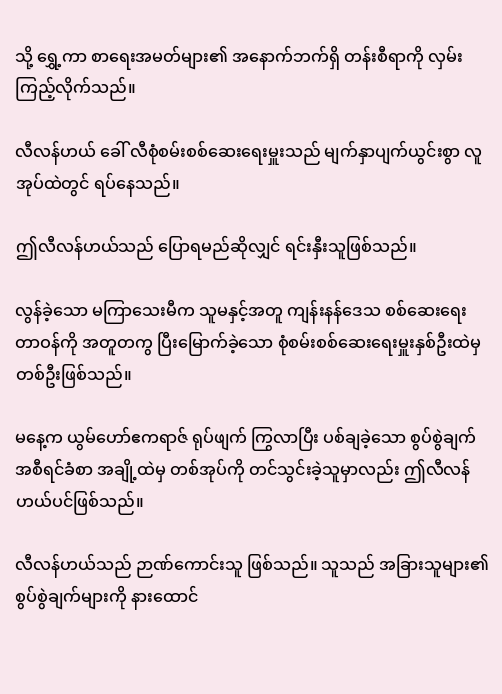သို့ ရွှေ့ကာ စာရေးအမတ်များ၏ အနောက်ဘက်ရှိ တန်းစီရာကို လှမ်းကြည့်လိုက်သည်။

လီလန်ဟယ် ခေါ် လီစုံစမ်းစစ်ဆေးရေးမှူးသည် မျက်နှာပျက်ယွင်းစွာ လူအုပ်ထဲတွင် ရပ်နေသည်။

ဤလီလန်ဟယ်သည် ပြောရမည်ဆိုလျှင် ရင်းနှီးသူဖြစ်သည်။

လွန်ခဲ့သော မကြာသေးမီက သူမနှင့်အတူ ကျန်းနန်ဒေသ စစ်ဆေးရေး တာဝန်ကို အတူတကွ ပြီးမြောက်ခဲ့သော စုံစမ်းစစ်ဆေးရေးမှူးနှစ်ဦးထဲမှ တစ်ဦးဖြစ်သည်။

မနေ့က ယွမ်ဟော်ဧကရာဇ် ရုပ်ဖျက် ကြွလာပြီး ပစ်ချခဲ့သော စွပ်စွဲချက် အစီရင်ခံစာ အချို့ထဲမှ တစ်အုပ်ကို တင်သွင်းခဲ့သူမှာလည်း ဤလီလန်ဟယ်ပင်ဖြစ်သည်။

လီလန်ဟယ်သည် ဉာဏ်ကောင်းသူ ဖြစ်သည်။ သူသည် အခြားသူများ၏ စွပ်စွဲချက်များကို နားထောင်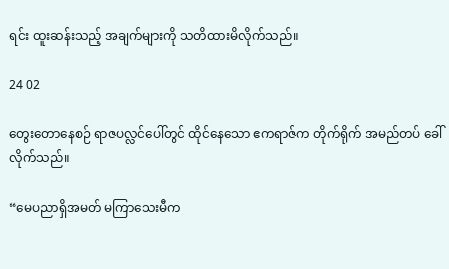ရင်း ထူးဆန်းသည့် အချက်များကို သတိထားမိလိုက်သည်။

24 02

တွေးတောနေစဉ် ရာဇပလ္လင်ပေါ်တွင် ထိုင်နေသော ဧကရာဇ်က တိုက်ရိုက် အမည်တပ် ခေါ်လိုက်သည်။

“မေပညာရှိအမတ် မကြာသေးမီက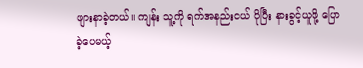ဖျားနာခဲ့တယ်။ ကျန်း သူ့ကို ရက်အနည်းငယ် ပိုပြီး နားခွင့်ယူဖို့ ပြောခဲ့ပေမယ့်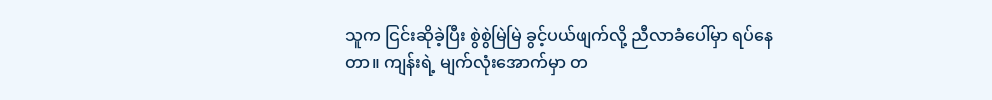သူက ငြင်းဆိုခဲ့ပြီး စွဲစွဲမြဲမြဲ ခွင့်ပယ်ဖျက်လို့ ညီလာခံပေါ်မှာ ရပ်နေတာ။ ကျန်းရဲ့ မျက်လုံးအောက်မှာ တ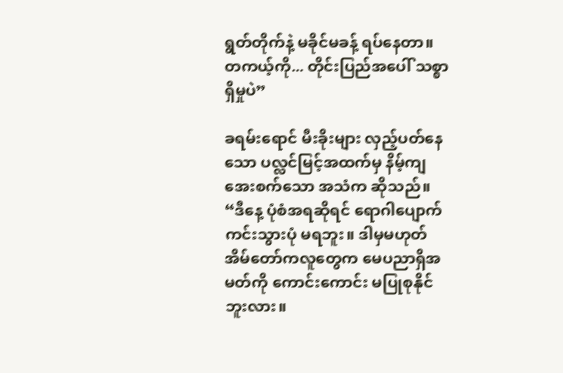ရွတ်တိုက်နဲ့ မခိုင်မခန့် ရပ်နေတာ။ တကယ့်ကို... တိုင်းပြည်အပေါ် သစ္စာရှိမှုပဲ”

ခရမ်းရောင် မီးခိုးများ လှည့်ပတ်နေသော ပလ္လင်မြင့်အထက်မှ နိမ့်ကျအေးစက်သော အသံက ဆိုသည်။ “ဒီနေ့ ပုံစံအရဆိုရင် ရောဂါပျောက်ကင်းသွားပုံ မရဘူး။ ဒါမှမဟုတ် အိမ်တော်ကလူတွေက မေပညာရှိအမတ်ကို ကောင်းကောင်း မပြုစုနိုင်ဘူးလား။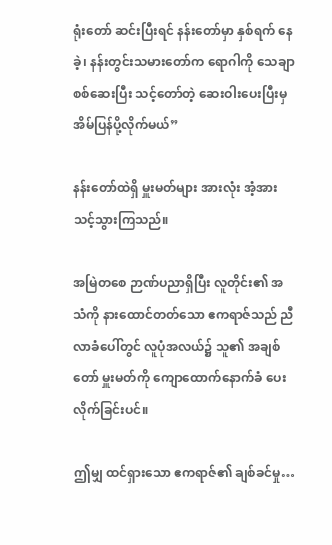ရုံးတော် ဆင်းပြီးရင် နန်းတော်မှာ နှစ်ရက် နေခဲ့၊ နန်းတွင်းသမားတော်က ရောဂါကို သေချာ စစ်ဆေးပြီး သင့်တော်တဲ့ ဆေးဝါးပေးပြီးမှ အိမ်ပြန်ပို့လိုက်မယ်”

နန်းတော်ထဲရှိ မှူးမတ်များ အားလုံး အံ့အားသင့်သွားကြသည်။

အမြဲတစေ ဉာဏ်ပညာရှိပြီး လူတိုင်း၏ အသံကို နားထောင်တတ်သော ဧကရာဇ်သည် ညီလာခံပေါ်တွင် လူပုံအလယ်၌ သူ၏ အချစ်တော် မှူးမတ်ကို ကျောထောက်နောက်ခံ ပေးလိုက်ခြင်းပင်။

ဤမျှ ထင်ရှားသော ဧကရာဇ်၏ ချစ်ခင်မှု…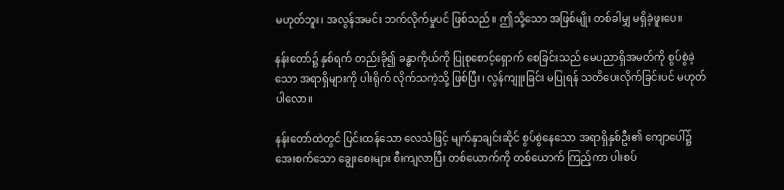မဟုတ်ဘူး၊ အလွန်အမင်း ဘက်လိုက်မှုပင် ဖြစ်သည်။ ဤသို့သော အဖြစ်မျိုး တစ်ခါမျှ မရှိခဲ့ဖူးပေ။

နန်းတော်၌ နှစ်ရက် တည်းခို၍ ခန္ဓာကိုယ်ကို ပြုစုစောင့်ရှောက် စေခြင်းသည် မေပညာရှိအမတ်ကို စွပ်စွဲခဲ့သော အရာရှိများကို ပါးရိုက် လိုက်သကဲ့သို့ ဖြစ်ပြီး၊ လွန်ကျူးခြင်း မပြုရန် သတိပေးလိုက်ခြင်းပင် မဟုတ်ပါလော။

နန်းတော်ထဲတွင် ပြင်းထန်သော လေသံဖြင့် မျက်နှာချင်းဆိုင် စွပ်စွဲနေသော အရာရှိနှစ်ဦး၏ ကျောပေါ်၌ အေးစက်သော ချွေးစေးများ စီးကျလာပြီး တစ်ယောက်ကို တစ်ယောက် ကြည့်ကာ ပါးစပ်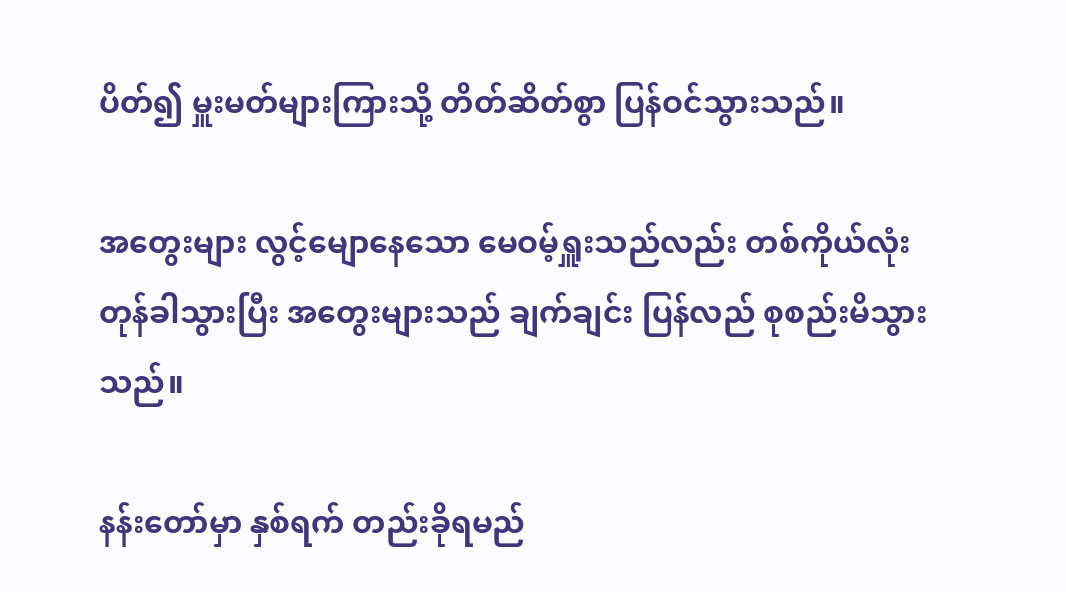ပိတ်၍ မှူးမတ်များကြားသို့ တိတ်ဆိတ်စွာ ပြန်ဝင်သွားသည်။

အတွေးများ လွင့်မျောနေသော မေဝမ့်ရှူးသည်လည်း တစ်ကိုယ်လုံး တုန်ခါသွားပြီး အတွေးများသည် ချက်ချင်း ပြန်လည် စုစည်းမိသွားသည်။

နန်းတော်မှာ နှစ်ရက် တည်းခိုရမည်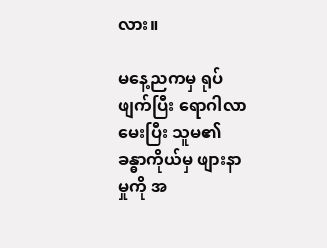လား။

မနေ့ညကမှ ရုပ်ဖျက်ပြီး ရောဂါလာမေးပြီး သူမ၏ ခန္ဓာကိုယ်မှ ဖျားနာမှုကို အ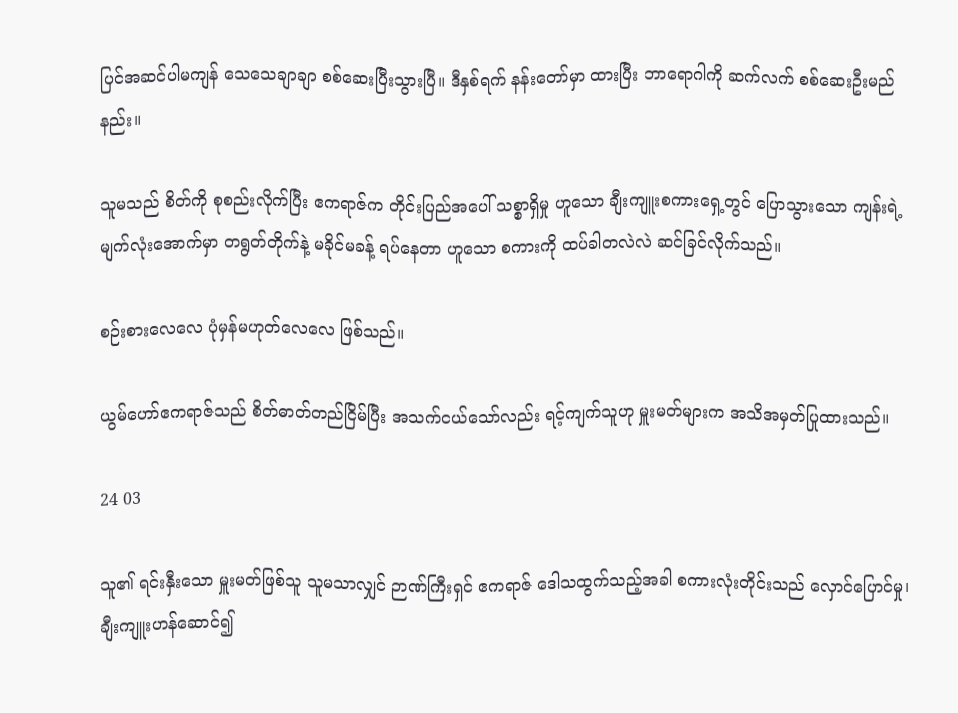ပြင်အဆင်ပါမကျန် သေသေချာချာ စစ်ဆေးပြီးသွားပြီ။ ဒီနှစ်ရက် နန်းတော်မှာ ထားပြီး ဘာရောဂါကို ဆက်လက် စစ်ဆေးဦးမည်နည်း။

သူမသည် စိတ်ကို စုစည်းလိုက်ပြီး ဧကရာဇ်က တိုင်းပြည်အပေါ် သစ္စာရှိမှု ဟူသော ချီးကျူးစကားရှေ့တွင် ပြောသွားသော ကျန်းရဲ့ မျက်လုံးအောက်မှာ တရွတ်တိုက်နဲ့ မခိုင်မခန့် ရပ်နေတာ ဟူသော စကားကို ထပ်ခါတလဲလဲ ဆင်ခြင်လိုက်သည်။

စဉ်းစားလေလေ ပုံမှန်မဟုတ်လေလေ ဖြစ်သည်။

ယွမ်ဟော်ဧကရာဇ်သည် စိတ်ဓာတ်တည်ငြိမ်ပြီး အသက်ငယ်သော်လည်း ရင့်ကျက်သူဟု မှူးမတ်များက အသိအမှတ်ပြုထားသည်။

24 03

သူ၏ ရင်းနှီးသော မှူးမတ်ဖြစ်သူ သူမသာလျှင် ဉာဏ်ကြီးရှင် ဧကရာဇ် ဒေါသထွက်သည့်အခါ စကားလုံးတိုင်းသည် လှောင်ပြောင်မှု၊ ချီးကျူးဟန်ဆောင်၍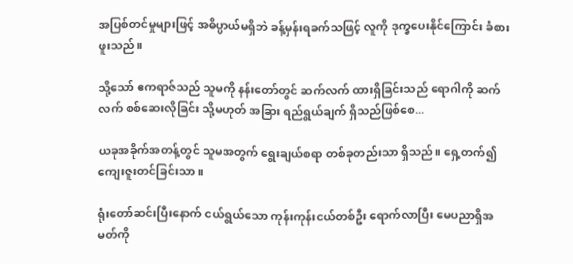အပြစ်တင်မှုများဖြင့် အဓိပ္ပာယ်မရှိဘဲ ခန့်မှန်းရခက်သဖြင့် လူကို ဒုက္ခပေးနိုင်ကြောင်း ခံစားဖူးသည်။

သို့သော် ဧကရာဇ်သည် သူမကို နန်းတော်တွင် ဆက်လက် ထားရှိခြင်းသည် ရောဂါကို ဆက်လက် စစ်ဆေးလိုခြင်း သို့မဟုတ် အခြား ရည်ရွယ်ချက် ရှိသည်ဖြစ်စေ...

ယခုအခိုက်အတန့်တွင် သူမအတွက် ရွေးချယ်စရာ တစ်ခုတည်းသာ ရှိသည်။ ရှေ့တက်၍ ကျေးဇူးတင်ခြင်းသာ။

ရုံးတော်ဆင်းပြီးနောက် ငယ်ရွယ်သော ကုန်းကုန်းငယ်တစ်ဦး ရောက်လာပြီး မေပညာရှိအမတ်ကို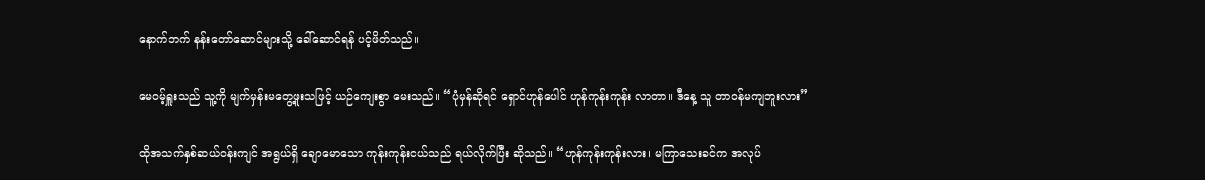နောက်ဘက် နန်းတော်ဆောင်များသို့ ခေါ်ဆောင်ရန် ပင့်ဖိတ်သည်။

မေဝမ့်ရှူးသည် သူ့ကို မျက်မှန်းမတွေ့ဖူးသဖြင့် ယဉ်ကျေးစွာ မေးသည်။ “ပုံမှန်ဆိုရင် ရှောင်ဟုန်ပေါင် ဟုန်ကုန်းကုန်း လာတာ။ ဒီနေ့ သူ တာဝန်မကျဘူးလား”

ထိုအသက်နှစ်ဆယ်ဝန်းကျင် အရွယ်ရှိ ချောမောသော ကုန်းကုန်းငယ်သည် ရယ်လိုက်ပြီး ဆိုသည်။ “ဟုန်ကုန်းကုန်းလား၊ မကြာသေးခင်က အလုပ်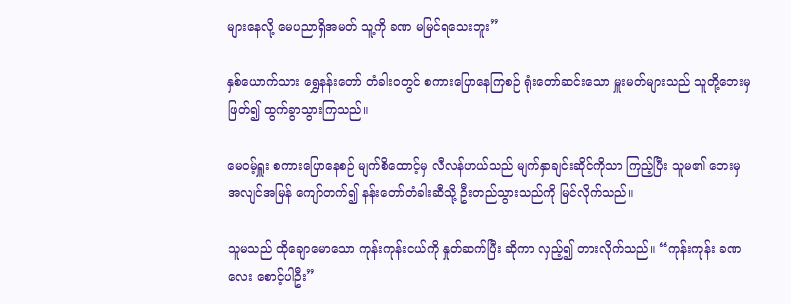များနေလို့ မေပညာရှိအမတ် သူ့ကို ခဏ မမြင်ရသေးဘူး”

နှစ်ယောက်သား ရွှေနန်းတော် တံခါးဝတွင် စကားပြောနေကြစဉ် ရုံးတော်ဆင်းသော မှူးမတ်များသည် သူတို့ဘေးမှ ဖြတ်၍ ထွက်ခွာသွားကြသည်။

မေဝမ့်ရှူး စကားပြောနေစဉ် မျက်စိထောင့်မှ လီလန်ဟယ်သည် မျက်နှာချင်းဆိုင်ကိုသာ ကြည့်ပြီး သူမ၏ ဘေးမှ အလျင်အမြန် ကျော်တက်၍ နန်းတော်တံခါးဆီသို့ ဦးတည်သွားသည်ကို မြင်လိုက်သည်။

သူမသည် ထိုချောမောသော ကုန်းကုန်းငယ်ကို နှုတ်ဆက်ပြီး ဆိုကာ လှည့်၍ တားလိုက်သည်။ “ကုန်းကုန်း ခဏလေး စောင့်ပါဦး”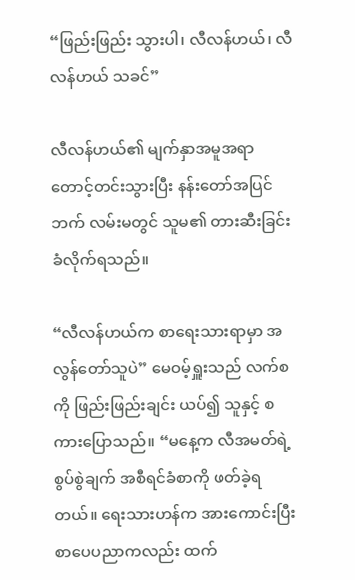“ဖြည်းဖြည်း သွားပါ၊ လီလန်ဟယ်၊ လီလန်ဟယ် သခင်”

လီလန်ဟယ်၏ မျက်နှာအမူအရာ တောင့်တင်းသွားပြီး နန်းတော်အပြင်ဘက် လမ်းမတွင် သူမ၏ တားဆီးခြင်း ခံလိုက်ရသည်။

“လီလန်ဟယ်က စာရေးသားရာမှာ အလွန်တော်သူပဲ” မေဝမ့်ရှူးသည် လက်စကို ဖြည်းဖြည်းချင်း ယပ်၍ သူနှင့် စကားပြောသည်။ “မနေ့က လီအမတ်ရဲ့ စွပ်စွဲချက် အစီရင်ခံစာကို ဖတ်ခဲ့ရတယ်။ ရေးသားဟန်က အားကောင်းပြီး စာပေပညာကလည်း ထက်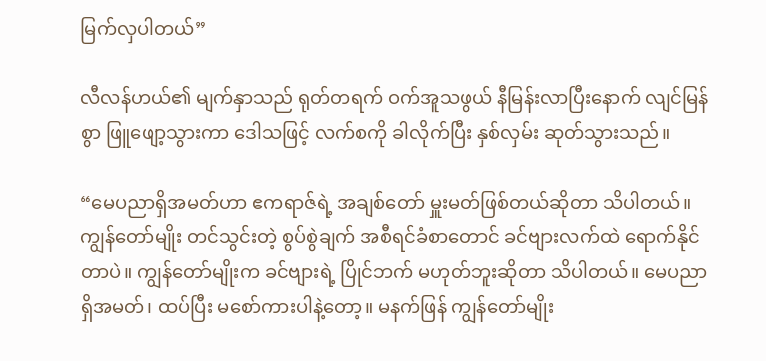မြက်လှပါတယ်”

လီလန်ဟယ်၏ မျက်နှာသည် ရုတ်တရက် ဝက်အူသဖွယ် နီမြန်းလာပြီးနောက် လျင်မြန်စွာ ဖြူဖျော့သွားကာ ဒေါသဖြင့် လက်စကို ခါလိုက်ပြီး နှစ်လှမ်း ဆုတ်သွားသည်။

“မေပညာရှိအမတ်ဟာ ဧကရာဇ်ရဲ့ အချစ်တော် မှူးမတ်ဖြစ်တယ်ဆိုတာ သိပါတယ်။ ကျွန်တော်မျိုး တင်သွင်းတဲ့ စွပ်စွဲချက် အစီရင်ခံစာတောင် ခင်ဗျားလက်ထဲ ရောက်နိုင်တာပဲ။ ကျွန်တော်မျိုးက ခင်ဗျားရဲ့ ပြိုင်ဘက် မဟုတ်ဘူးဆိုတာ သိပါတယ်။ မေပညာရှိအမတ်၊ ထပ်ပြီး မစော်ကားပါနဲ့တော့။ မနက်ဖြန် ကျွန်တော်မျိုး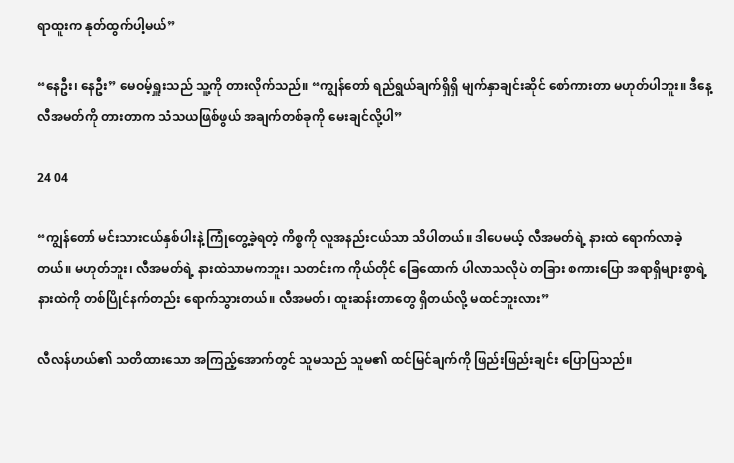ရာထူးက နုတ်ထွက်ပါ့မယ်”

“နေဦး၊ နေဦး” မေဝမ့်ရှူးသည် သူ့ကို တားလိုက်သည်။ “ကျွန်တော် ရည်ရွယ်ချက်ရှိရှိ မျက်နှာချင်းဆိုင် စော်ကားတာ မဟုတ်ပါဘူး။ ဒီနေ့ လီအမတ်ကို တားတာက သံသယဖြစ်ဖွယ် အချက်တစ်ခုကို မေးချင်လို့ပါ”

24 04

“ကျွန်တော် မင်းသားငယ်နှစ်ပါးနဲ့ ကြုံတွေ့ခဲ့ရတဲ့ ကိစ္စကို လူအနည်းငယ်သာ သိပါတယ်။ ဒါပေမယ့် လီအမတ်ရဲ့ နားထဲ ရောက်လာခဲ့တယ်။ မဟုတ်ဘူး၊ လီအမတ်ရဲ့ နားထဲသာမကဘူး၊ သတင်းက ကိုယ်တိုင် ခြေထောက် ပါလာသလိုပဲ တခြား စကားပြော အရာရှိများစွာရဲ့ နားထဲကို တစ်ပြိုင်နက်တည်း ရောက်သွားတယ်။ လီအမတ်၊ ထူးဆန်းတာတွေ ရှိတယ်လို့ မထင်ဘူးလား”

လီလန်ဟယ်၏ သတိထားသော အကြည့်အောက်တွင် သူမသည် သူမ၏ ထင်မြင်ချက်ကို ဖြည်းဖြည်းချင်း ပြောပြသည်။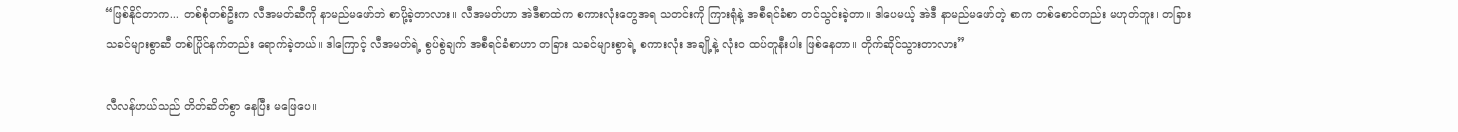“ဖြစ်နိုင်တာက... တစ်စုံတစ်ဦးက လီအမတ်ဆီကို နာမည်မဖော်ဘဲ စာပို့ခဲ့တာလား။ လီအမတ်ဟာ အဲဒီစာထဲက စကားလုံးတွေအရ သတင်းကို ကြားရုံနဲ့ အစီရင်ခံစာ တင်သွင်းခဲ့တာ။ ဒါပေမယ့် အဲဒီ နာမည်မဖော်တဲ့ စာက တစ်စောင်တည်း မဟုတ်ဘူး၊ တခြား သခင်များစွာဆီ တစ်ပြိုင်နက်တည်း ရောက်ခဲ့တယ်။ ဒါကြောင့် လီအမတ်ရဲ့ စွပ်စွဲချက် အစီရင်ခံစာဟာ တခြား သခင်များစွာရဲ့ စကားလုံး အချို့နဲ့ လုံးဝ ထပ်တူနီးပါး ဖြစ်နေတာ။ တိုက်ဆိုင်သွားတာလား”

လီလန်ဟယ်သည် တိတ်ဆိတ်စွာ နေပြီး မဖြေပေ။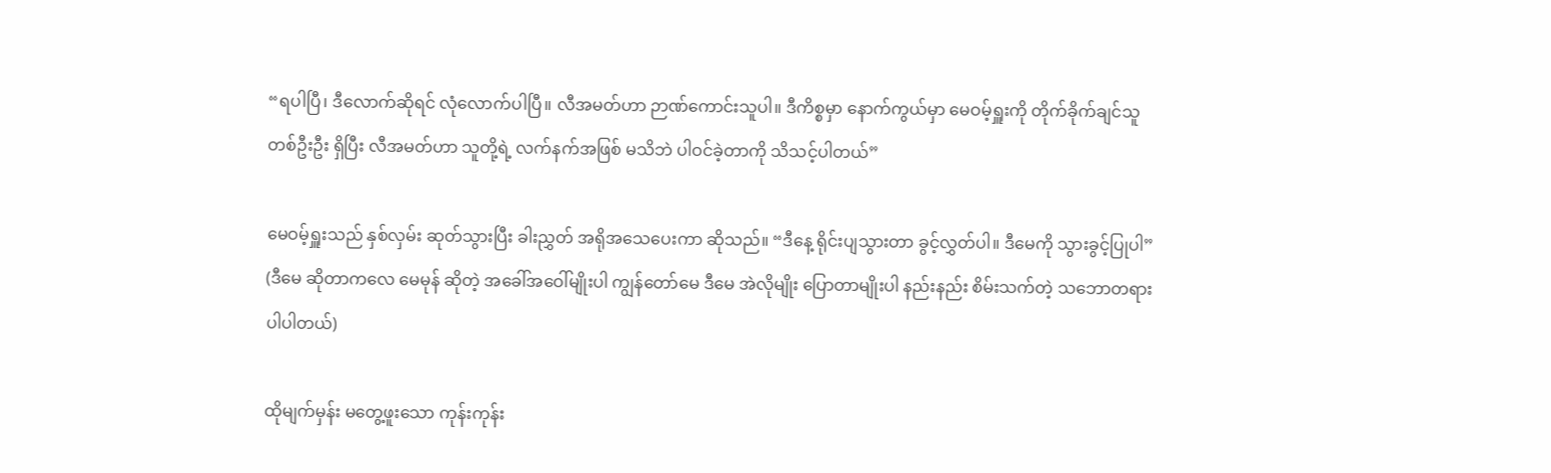“ရပါပြီ၊ ဒီလောက်ဆိုရင် လုံလောက်ပါပြီ။ လီအမတ်ဟာ ဉာဏ်ကောင်းသူပါ။ ဒီကိစ္စမှာ နောက်ကွယ်မှာ မေဝမ့်ရှူးကို တိုက်ခိုက်ချင်သူ တစ်ဦးဦး ရှိပြီး လီအမတ်ဟာ သူတို့ရဲ့ လက်နက်အဖြစ် မသိဘဲ ပါဝင်ခဲ့တာကို သိသင့်ပါတယ်”

မေဝမ့်ရှူးသည် နှစ်လှမ်း ဆုတ်သွားပြီး ခါးညွှတ် အရိုအသေပေးကာ ဆိုသည်။ “ဒီနေ့ ရိုင်းပျသွားတာ ခွင့်လွှတ်ပါ။ ဒီမေကို သွားခွင့်ပြုပါ” (ဒီမေ ဆိုတာကလေ မေမုန် ဆိုတဲ့ အခေါ်အဝေါ်မျိုးပါ ကျွန်တော်မေ ဒီမေ အဲလိုမျိုး ပြောတာမျိုးပါ နည်းနည်း စိမ်းသက်တဲ့ သဘောတရား ပါပါတယ်)

ထိုမျက်မှန်း မတွေ့ဖူးသော ကုန်းကုန်း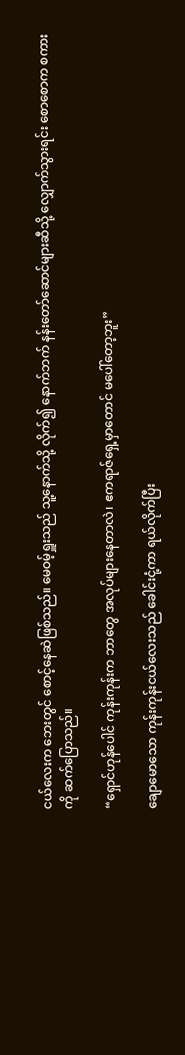ငယ်လေးက ဘေးတွင် စောင့်နေဆဲဖြစ်သည်။ မေဝမ့်ရှူးသည် သူ့နောက်သို့ လိုက်၍ နောက်ဘက် နန်းတော်ဆောင်များဆီသို့ လျှောက်သွားရင်း စောစောက စကားကို ဆက်ပြောသည်။

“ရှောင်ဟုန်ပေါင် ကုန်းကုန်းက ဘာတွေ အလုပ်များနေတာလဲ၊ ဧကရာဇ်ရှေ့မှာတောင် မပေါ်တော့ဘူး”

ချောမောသော ကုန်းကုန်းငယ်လေးသည် ခေါင်းငုံ့ကာ ရယ်လိုက်ပြီး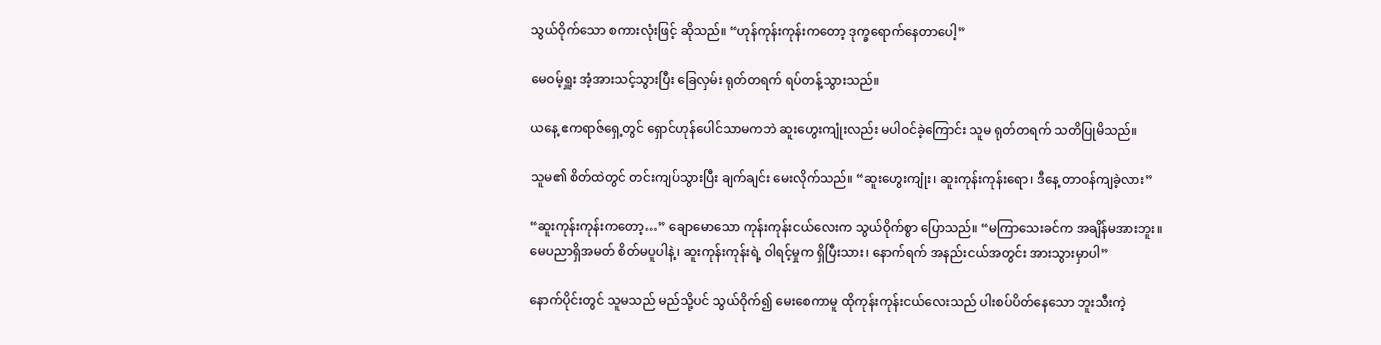သွယ်ဝိုက်သော စကားလုံးဖြင့် ဆိုသည်။ “ဟုန်ကုန်းကုန်းကတော့ ဒုက္ခရောက်နေတာပေါ့”

မေဝမ့်ရှူး အံ့အားသင့်သွားပြီး ခြေလှမ်း ရုတ်တရက် ရပ်တန့်သွားသည်။

ယနေ့ ဧကရာဇ်ရှေ့တွင် ရှောင်ဟုန်ပေါင်သာမကဘဲ ဆူးဟွေးကျုံးလည်း မပါဝင်ခဲ့ကြောင်း သူမ ရုတ်တရက် သတိပြုမိသည်။

သူမ၏ စိတ်ထဲတွင် တင်းကျပ်သွားပြီး ချက်ချင်း မေးလိုက်သည်။ “ဆူးဟွေးကျုံး၊ ဆူးကုန်းကုန်းရော၊ ဒီနေ့ တာဝန်ကျခဲ့လား”

“ဆူးကုန်းကုန်းကတော့…” ချောမောသော ကုန်းကုန်းငယ်လေးက သွယ်ဝိုက်စွာ ပြောသည်။ “မကြာသေးခင်က အချိန်မအားဘူး။ မေပညာရှိအမတ် စိတ်မပူပါနဲ့၊ ဆူးကုန်းကုန်းရဲ့ ဝါရင့်မှုက ရှိပြီးသား၊ နောက်ရက် အနည်းငယ်အတွင်း အားသွားမှာပါ”

နောက်ပိုင်းတွင် သူမသည် မည်သို့ပင် သွယ်ဝိုက်၍ မေးစေကာမူ ထိုကုန်းကုန်းငယ်လေးသည် ပါးစပ်ပိတ်နေသော ဘူးသီးကဲ့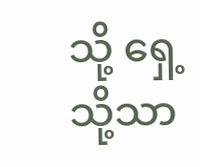သို့ ရှေ့သို့သာ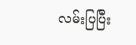လမ်းပြပြီး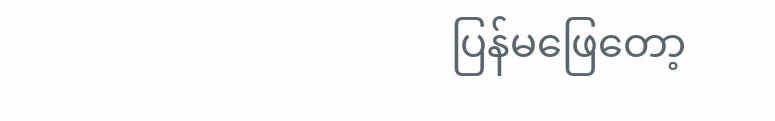ပြန်မဖြေတော့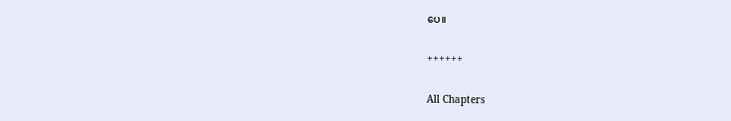ပေ။

++++++

All Chapters